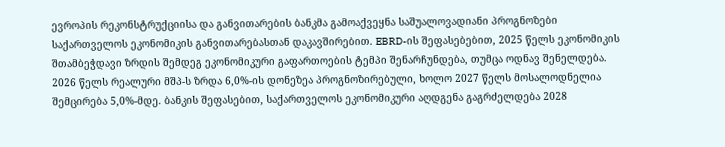ევროპის რეკონსტრუქციისა და განვითარების ბანკმა გამოაქვეყნა საშუალოვადიანი პროგნოზები საქართველოს ეკონომიკის განვითარებასთან დაკავშირებით. EBRD-ის შეფასებებით, 2025 წელს ეკონომიკის შთამბეჭდავი ზრდის შემდეგ ეკონომიკური გაფართოების ტემპი შენარჩუნდება, თუმცა ოდნავ შენელდება. 2026 წელს რეალური მშპ-ს ზრდა 6,0%-ის დონეზეა პროგნოზირებული, ხოლო 2027 წელს მოსალოდნელია შემცირება 5,0%-მდე. ბანკის შეფასებით, საქართველოს ეკონომიკური აღდგენა გაგრძელდება 2028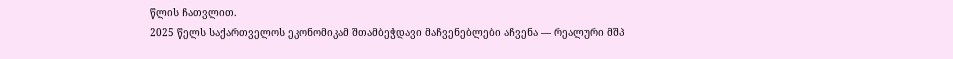წლის ჩათვლით.
2025 წელს საქართველოს ეკონომიკამ შთამბეჭდავი მაჩვენებლები აჩვენა — რეალური მშპ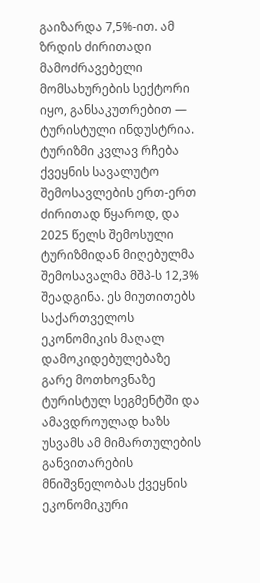გაიზარდა 7,5%-ით. ამ ზრდის ძირითადი მამოძრავებელი მომსახურების სექტორი იყო, განსაკუთრებით — ტურისტული ინდუსტრია. ტურიზმი კვლავ რჩება ქვეყნის სავალუტო შემოსავლების ერთ-ერთ ძირითად წყაროდ, და 2025 წელს შემოსული ტურიზმიდან მიღებულმა შემოსავალმა მშპ-ს 12,3% შეადგინა. ეს მიუთითებს საქართველოს ეკონომიკის მაღალ დამოკიდებულებაზე გარე მოთხოვნაზე ტურისტულ სეგმენტში და ამავდროულად ხაზს უსვამს ამ მიმართულების განვითარების მნიშვნელობას ქვეყნის ეკონომიკური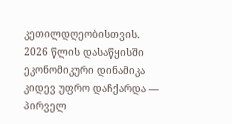კეთილდღეობისთვის.
2026 წლის დასაწყისში ეკონომიკური დინამიკა კიდევ უფრო დაჩქარდა — პირველ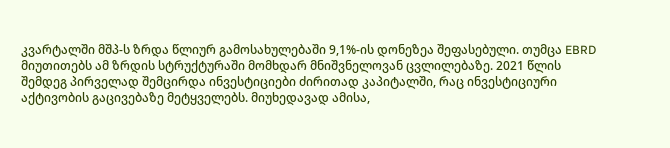კვარტალში მშპ-ს ზრდა წლიურ გამოსახულებაში 9,1%-ის დონეზეა შეფასებული. თუმცა EBRD მიუთითებს ამ ზრდის სტრუქტურაში მომხდარ მნიშვნელოვან ცვლილებაზე. 2021 წლის შემდეგ პირველად შემცირდა ინვესტიციები ძირითად კაპიტალში, რაც ინვესტიციური აქტივობის გაცივებაზე მეტყველებს. მიუხედავად ამისა,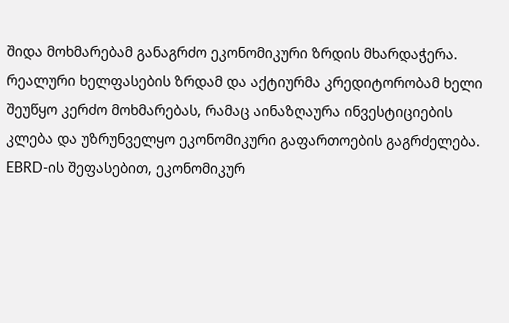შიდა მოხმარებამ განაგრძო ეკონომიკური ზრდის მხარდაჭერა. რეალური ხელფასების ზრდამ და აქტიურმა კრედიტორობამ ხელი შეუწყო კერძო მოხმარებას, რამაც აინაზღაურა ინვესტიციების კლება და უზრუნველყო ეკონომიკური გაფართოების გაგრძელება.
EBRD-ის შეფასებით, ეკონომიკურ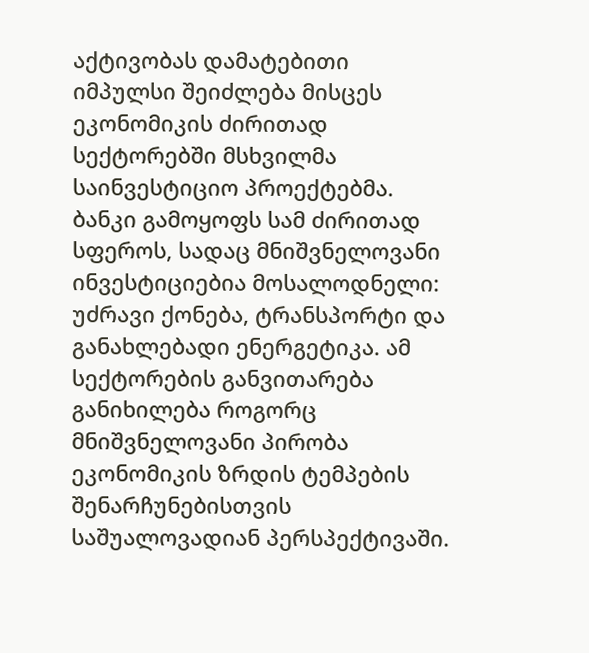აქტივობას დამატებითი იმპულსი შეიძლება მისცეს ეკონომიკის ძირითად სექტორებში მსხვილმა საინვესტიციო პროექტებმა. ბანკი გამოყოფს სამ ძირითად სფეროს, სადაც მნიშვნელოვანი ინვესტიციებია მოსალოდნელი: უძრავი ქონება, ტრანსპორტი და განახლებადი ენერგეტიკა. ამ სექტორების განვითარება განიხილება როგორც მნიშვნელოვანი პირობა ეკონომიკის ზრდის ტემპების შენარჩუნებისთვის საშუალოვადიან პერსპექტივაში.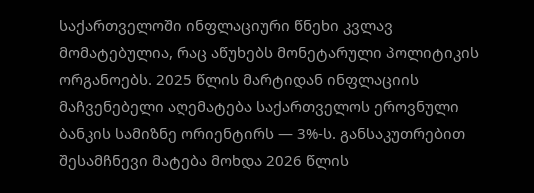საქართველოში ინფლაციური წნეხი კვლავ მომატებულია, რაც აწუხებს მონეტარული პოლიტიკის ორგანოებს. 2025 წლის მარტიდან ინფლაციის მაჩვენებელი აღემატება საქართველოს ეროვნული ბანკის სამიზნე ორიენტირს — 3%-ს. განსაკუთრებით შესამჩნევი მატება მოხდა 2026 წლის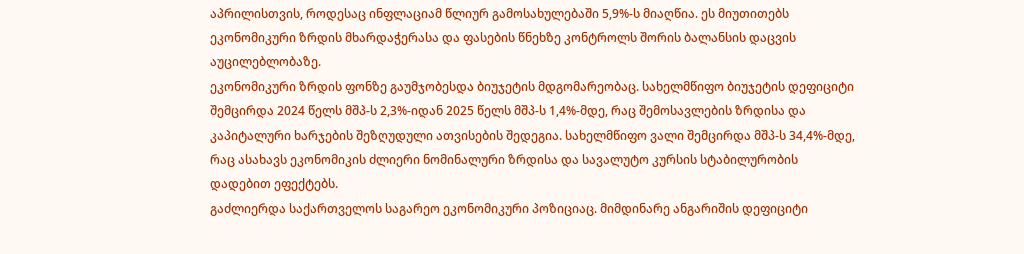აპრილისთვის, როდესაც ინფლაციამ წლიურ გამოსახულებაში 5,9%-ს მიაღწია. ეს მიუთითებს ეკონომიკური ზრდის მხარდაჭერასა და ფასების წნეხზე კონტროლს შორის ბალანსის დაცვის აუცილებლობაზე.
ეკონომიკური ზრდის ფონზე გაუმჯობესდა ბიუჯეტის მდგომარეობაც. სახელმწიფო ბიუჯეტის დეფიციტი შემცირდა 2024 წელს მშპ-ს 2,3%-იდან 2025 წელს მშპ-ს 1,4%-მდე, რაც შემოსავლების ზრდისა და კაპიტალური ხარჯების შეზღუდული ათვისების შედეგია. სახელმწიფო ვალი შემცირდა მშპ-ს 34,4%-მდე, რაც ასახავს ეკონომიკის ძლიერი ნომინალური ზრდისა და სავალუტო კურსის სტაბილურობის დადებით ეფექტებს.
გაძლიერდა საქართველოს საგარეო ეკონომიკური პოზიციაც. მიმდინარე ანგარიშის დეფიციტი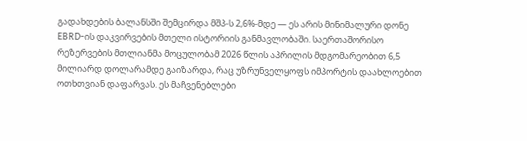გადახდების ბალანსში შემცირდა მშპ-ს 2,6%-მდე — ეს არის მინიმალური დონე EBRD-ის დაკვირვების მთელი ისტორიის განმავლობაში. საერთაშორისო რეზერვების მთლიანმა მოცულობამ 2026 წლის აპრილის მდგომარეობით 6,5 მილიარდ დოლარამდე გაიზარდა, რაც უზრუნველყოფს იმპორტის დაახლოებით ოთხთვიან დაფარვას. ეს მაჩვენებლები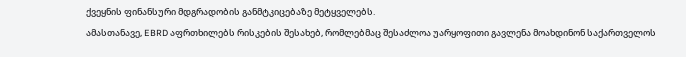ქვეყნის ფინანსური მდგრადობის განმტკიცებაზე მეტყველებს.
ამასთანავე, EBRD აფრთხილებს რისკების შესახებ, რომლებმაც შესაძლოა უარყოფითი გავლენა მოახდინონ საქართველოს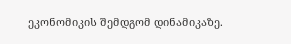ეკონომიკის შემდგომ დინამიკაზე.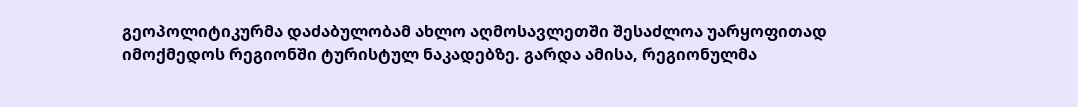გეოპოლიტიკურმა დაძაბულობამ ახლო აღმოსავლეთში შესაძლოა უარყოფითად იმოქმედოს რეგიონში ტურისტულ ნაკადებზე. გარდა ამისა, რეგიონულმა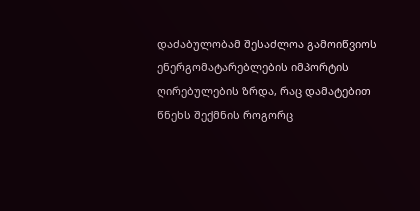დაძაბულობამ შესაძლოა გამოიწვიოს ენერგომატარებლების იმპორტის ღირებულების ზრდა, რაც დამატებით წნეხს შექმნის როგორც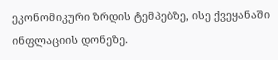ეკონომიკური ზრდის ტემპებზე, ისე ქვეყანაში ინფლაციის დონეზე.